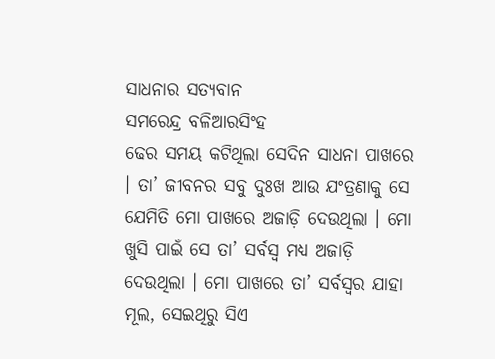ସାଧନାର ସତ୍ୟବାନ
ସମରେନ୍ଦ୍ର ବଳିଆରସିଂହ
ଢେର ସମୟ କଟିଥିଲା ସେଦିନ ସାଧନା ପାଖରେ । ତା’ ଜୀବନର ସବୁ ଦୁଃଖ ଆଉ ଯଂତ୍ରଣାକୁ ସେ ଯେମିତି ମୋ ପାଖରେ ଅଜାଡ଼ି ଦେଉଥିଲା । ମୋ ଖୁସି ପାଇଁ ସେ ତା’ ସର୍ବସ୍ୱ ମଧ୍ୟ ଅଜାଡ଼ି ଦେଉଥିଲା । ମୋ ପାଖରେ ତା’ ସର୍ବସ୍ୱର ଯାହା ମୂଲ, ସେଇଥିରୁ ସିଏ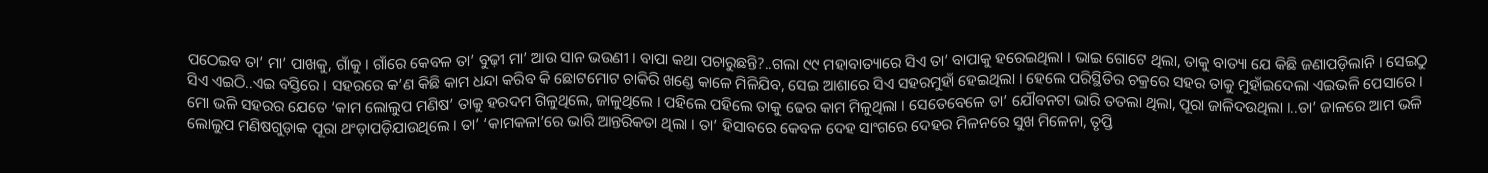ପଠେଇବ ତା’ ମା’ ପାଖକୁ, ଗାଁକୁ । ଗାଁରେ କେବଳ ତା’ ବୁଢ଼ୀ ମା’ ଆଉ ସାନ ଭଉଣୀ । ବାପା କଥା ପଚାରୁଛନ୍ତି?..ଗଲା ୯୯ ମହାବାତ୍ୟାରେ ସିଏ ତା’ ବାପାକୁ ହରେଇଥିଲା । ଭାଇ ଗୋଟେ ଥିଲା, ତାକୁ ବାତ୍ୟା ଯେ କିଛି ଜଣାପଡ଼ିଲାନି । ସେଇଠୁ ସିଏ ଏଇଠି..ଏଇ ବସ୍ତିରେ । ସହରରେ କ’ଣ କିଛି କାମ ଧନ୍ଦା କରିବ କି ଛୋଟମୋଟ ଚାକିରି ଖଣ୍ଡେ କାଳେ ମିଳିଯିବ, ସେଇ ଆଶାରେ ସିଏ ସହରମୁହାଁ ହେଇଥିଲା । ହେଲେ ପରିସ୍ଥିତିର ଚକ୍ରରେ ସହର ତାକୁ ମୁହାଁଇଦେଲା ଏଇଭଳି ପେସାରେ ।
ମୋ ଭଳି ସହରର ଯେତେ ‘କାମ ଲୋଲୁପ ମଣିଷ’ ତାକୁ ହରଦମ ଗିଳୁଥିଲେ, ଜାଳୁଥିଲେ । ପହିଲେ ପହିଲେ ତାକୁ ଢେର କାମ ମିଳୁଥିଲା । ସେତେବେଳେ ତା’ ଯୌବନଟା ଭାରି ତତଲା ଥିଲା, ପୂରା ଜାଳିଦଉଥିଲା ।..ତା’ ଜାଳରେ ଆମ ଭଳି ଲୋଲୁପ ମଣିଷଗୁଡ଼ାକ ପୂରା ଥଂଡ଼ାପଡ଼ିଯାଉଥିଲେ । ତା’ ‘କାମକଳା’ରେ ଭାରି ଆନ୍ତରିକତା ଥିଲା । ତା’ ହିସାବରେ କେବଳ ଦେହ ସାଂଗରେ ଦେହର ମିଳନରେ ସୁଖ ମିଳେନା, ତୃପ୍ତି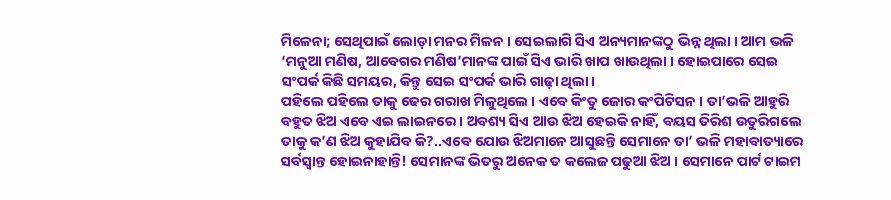ମିଳେନା; ସେଥିପାଇଁ ଲୋଡ଼ା ମନର ମିଳନ । ସେଇଲାଗି ସିଏ ଅନ୍ୟମାନଙ୍କଠୁ ଭିନ୍ନ ଥିଲା । ଆମ ଭଳି ‘ମନୁଆ ମଣିଷ, ଆବେଗର ମଣିଷ’ମାନଙ୍କ ପାଇଁ ସିଏ ଭାରି ଖାପ ଖାଉଥିଲା । ହୋଇପାରେ ସେଇ ସଂପର୍କ କିଛି ସମୟର, କିନ୍ତୁ ସେଇ ସଂପର୍କ ଭାରି ଗାଢ଼ା ଥିଲା ।
ପହିଲେ ପହିଲେ ତାକୁ ଢେର ଗରାଖ ମିଳୁଥିଲେ । ଏବେ କିଂତୁ ଜୋର କଂପିଟିସନ । ତା’ଭଳି ଆହୁରି ବହୁତ ଝିଅ ଏବେ ଏଇ ଲାଇନରେ । ଅବଶ୍ୟ ସିଏ ଆଉ ଝିଅ ହେଇକି ନାହିଁ, ବୟସ ତିରିଶ ଉତୁରିଗଲେ ତାକୁ କ’ଣ ଝିଅ କୁହାଯିବ କି?..ଏବେ ଯୋଉ ଝିଅମାନେ ଆସୁଛନ୍ତି ସେମାନେ ତା’ ଭଳି ମହାବାତ୍ୟାରେ ସର୍ବସ୍ୱାନ୍ତ ହୋଇନାହାନ୍ତି! ସେମାନଙ୍କ ଭିତରୁ ଅନେକ ତ କଲେଜ ପଢୁଆ ଝିଅ । ସେମାନେ ପାର୍ଟ ଟାଇମ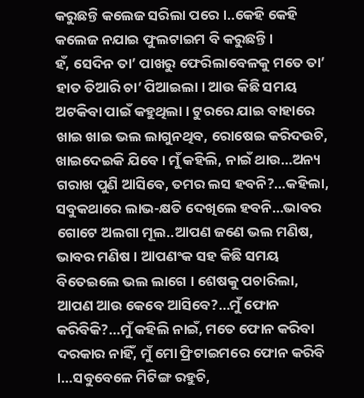କରୁଛନ୍ତି କଲେଜ ସରିଲା ପରେ ।..କେହି କେହି କଲେଜ ନଯାଇ ଫୁଲଟାଇମ ବି କରୁଛନ୍ତି ।
ହଁ, ସେଦିନ ତା’ ପାଖରୁ ଫେରିଲାବେଳକୁ ମତେ ତା’ ହାତ ତିଆରି ଚା’ ପିଆଇଲା । ଆଉ କିଛି ସମୟ ଅଟକିବା ପାଇଁ କହୁଥିଲା । ଟୁରରେ ଯାଇ ବାହାରେ ଖାଇ ଖାଇ ଭଲ ଲାଗୁନଥିବ, ରୋଷେଇ କରିଦଉଚି, ଖାଇଦେଇକି ଯିବେ । ମୁଁ କହିଲି, ନାଇଁ ଥାଉ…ଅନ୍ୟ ଗରାଖ ପୁଣି ଆସିବେ, ତମର ଲସ ହବନି?…କହିଲା, ସବୁକଥାରେ ଲାଭ-କ୍ଷତି ଦେଖିଲେ ହବନି…ଭାବର ଗୋଟେ ଅଲଗା ମୂଲ..ଆପଣ ଜଣେ ଭଲ ମଣିଷ, ଭାବର ମଣିଷ । ଆପଣଂକ ସହ କିଛି ସମୟ ବିତେଇଲେ ଭଲ ଲାଗେ । ଶେଷକୁ ପଚାରିଲା, ଆପଣ ଆଉ କେବେ ଆସିବେ?…ମୁଁ ଫୋନ କରିବିକି?…ମୁଁ କହିଲି ନାଇଁ, ମତେ ଫୋନ କରିବା ଦରକାର ନାହିଁ, ମୁଁ ମୋ ଫ୍ରିଟାଇମରେ ଫୋନ କରିବି ।…ସବୁବେଳେ ମିଟିଙ୍ଗ ରହୁଚି,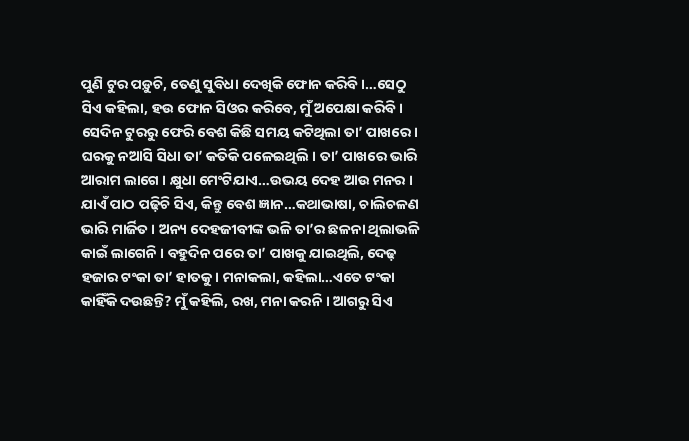ପୁଣି ଟୁର ପଡ଼ୁଚି, ତେଣୁ ସୁବିଧା ଦେଖିକି ଫୋନ କରିବି ।…ସେଠୁ ସିଏ କହିଲା, ହଉ ଫୋନ ସିଓର କରିବେ, ମୁଁ ଅପେକ୍ଷା କରିବି ।
ସେଦିନ ଟୁରରୁ ଫେରି ବେଶ କିଛି ସମୟ କଟିଥିଲା ତା’ ପାଖରେ । ଘରକୁ ନଆସି ସିଧା ତା’ କତିକି ପଳେଇଥିଲି । ତା’ ପାଖରେ ଭାରି ଆରାମ ଲାଗେ । କ୍ଷୁଧା ମେଂଟିଯାଏ…ଉଭୟ ଦେହ ଆଉ ମନର । ଯାଏଁ ପାଠ ପଢ଼ିଚି ସିଏ, କିନ୍ତୁ ବେଶ ଜ୍ଞାନ…କଥାଭାଷା, ଚାଲିଚଳଣ ଭାରି ମାର୍ଜିତ । ଅନ୍ୟ ଦେହଜୀବୀଙ୍କ ଭଳି ତା’ର ଛଳନା ଥିଲାଭଳି କାଇଁ ଲାଗେନି । ବହୁଦିନ ପରେ ତା’ ପାଖକୁ ଯାଇଥିଲି, ଦେଢ଼ ହଜାର ଟଂକା ତା’ ହାତକୁ । ମନାକଲା, କହିଲା…ଏତେ ଟଂକା କାହିଁକି ଦଉଛନ୍ତି? ମୁଁ କହିଲି, ରଖ, ମନା କରନି । ଆଗରୁ ସିଏ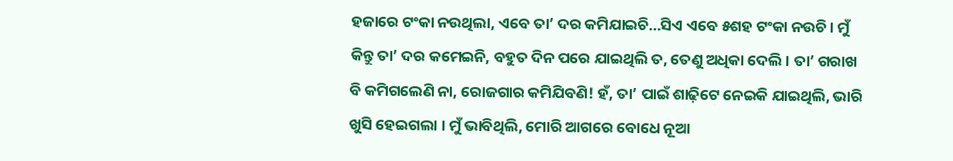ହଜାରେ ଟଂକା ନଉଥିଲା, ଏବେ ତା’ ଦର କମିଯାଇଚି…ସିଏ ଏବେ ୫ଶହ ଟଂକା ନଉଚି । ମୁଁ କିନ୍ତୁ ତା’ ଦର କମେଇନି, ବହୁତ ଦିନ ପରେ ଯାଇଥିଲି ତ, ତେଣୁ ଅଧିକା ଦେଲି । ତା’ ଗରାଖ ବି କମିଗଲେଣି ନା, ରୋଜଗାର କମିଯିବଣି! ହଁ, ତା’ ପାଇଁ ଶାଢ଼ିଟେ ନେଇକି ଯାଇଥିଲି, ଭାରି ଖୁସି ହେଇଗଲା । ମୁଁ ଭାବିଥିଲି, ମୋରି ଆଗରେ ବୋଧେ ନୂଆ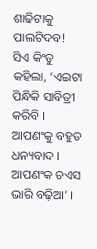ଶାଢିଟାକୁ ପାଲଟିଦବ! ସିଏ କିଂତୁ କହିଲା, ‘ଏଇଟା ପିନ୍ଧିକି ସାବିତ୍ରୀ କରିବି । ଆପଣଂକୁ ବହୁତ ଧନ୍ୟବାଦ । ଆପଣଂକ ଚଏସ ଭାରି ବଢ଼ିଆ’ ।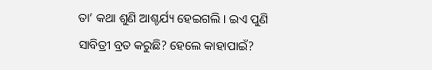ତା’ କଥା ଶୁଣି ଆଶ୍ଚର୍ଯ୍ୟ ହେଇଗଲି । ଇଏ ପୁଣି ସାବିତ୍ରୀ ବ୍ରତ କରୁଛି? ହେଲେ କାହାପାଇଁ?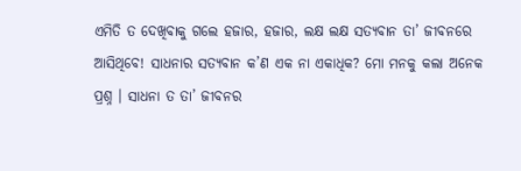ଏମିତି ତ ଦେଖିବାକୁ ଗଲେ ହଜାର, ହଜାର, ଲକ୍ଷ ଲକ୍ଷ ସତ୍ୟବାନ ତା’ ଜୀବନରେ ଆସିଥିବେ! ସାଧନାର ସତ୍ୟବାନ କ’ଣ ଏକ ନା ଏକାଧିକ? ମୋ ମନକୁ କଲା ଅନେକ ପ୍ରଶ୍ନ । ସାଧନା ତ ତା’ ଜୀବନର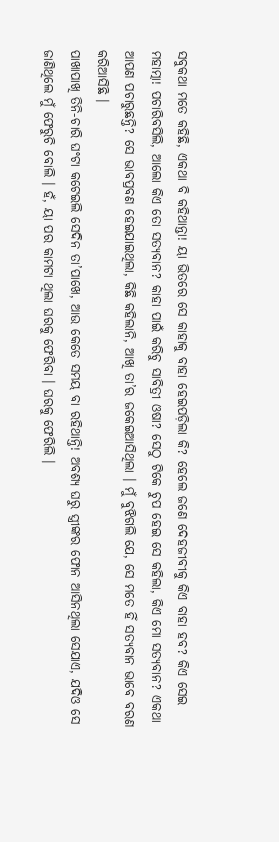ସବୁକଥା ମତେ କହିଛି, ଏକଥା ବି କହିଥାନ୍ତା! ୟା ଭିତରେ ସେ କାହାକୁ ବାହା ହେଇପଡ଼ିଲା କି? ହେଲେ ଜଣେ ଦେହଜୀବୀକୁ କିଏ ବାହା ହବ? କିଏ ସେଇ ମହାତ୍ମା! ପଚାରିବସିଲି, ଆଲୋ କିଏ ତୋ ସତ୍ୟବାନ? କାହା ପାଇଁ କରିଚୁ ସାବିତ୍ରୀ ଓଷା? ସେଠୁ ଟିକେ ଚୁପ ହେଇ ସେ କହିଲା, କିଏ ମୋ ସତ୍ୟବାନ? ଏକଥା ଆପଣ ପଚାରୁଛନ୍ତି? ସେ ଭାବପ୍ରବଣ ହେଇଯାଇଥିଲା, କିଛି କହିଲାନି, ଆଖି ତା’ର ଜକେଇଆସିଥିଲା । ମୁଁ ବୁଝିଗଲି ଯେ, ସେ ମତେ ହିଁ ସତ୍ୟବାନ ଭାବେ ବରଣ କରିଆସିଛି ।
ପାଖାପାଖି ତିନି-ଚାରି ଘଂଟା କଟେଇଲି ସେଦିନ ତା’ପାଖେ, ଆଉ କେତେ ସମୟ ବା ରହିଥାନ୍ତି! ଅବଶ୍ୟ ଘରୁ ସ୍ତ୍ରୀଙ୍କର ଫୋନ ଆସିନଥିଲା ସେଯାଏ, ଯଦିଓ ସେ ଜାଣିଥିଲେ ମୁଁ ଫେରୁଚି ବୋଲି । ହଁ, ୟା ପର କାମଟା ଥିଲା ଘରକୁ ଫେରିବା । ଘରକୁ ଫେରିଲି ।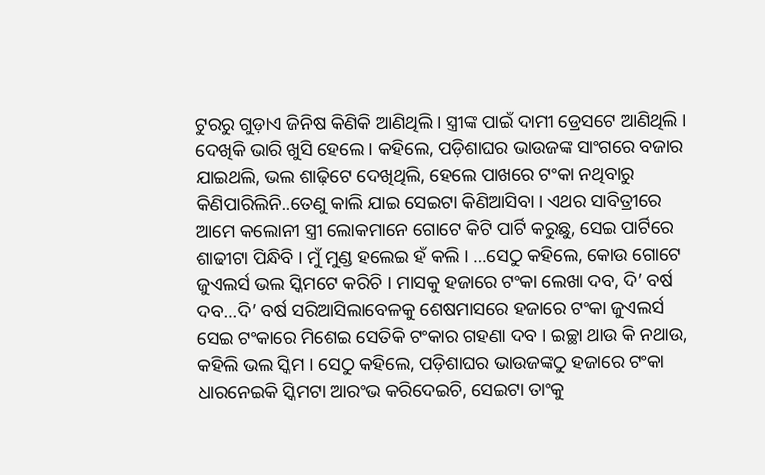ଟୁରରୁ ଗୁଡ଼ାଏ ଜିନିଷ କିଣିକି ଆଣିଥିଲି । ସ୍ତ୍ରୀଙ୍କ ପାଇଁ ଦାମୀ ଡ୍ରେସଟେ ଆଣିଥିଲି । ଦେଖିକି ଭାରି ଖୁସି ହେଲେ । କହିଲେ, ପଡ଼ିଶାଘର ଭାଉଜଙ୍କ ସାଂଗରେ ବଜାର ଯାଇଥଲି, ଭଲ ଶାଢ଼ିଟେ ଦେଖିଥିଲି, ହେଲେ ପାଖରେ ଟଂକା ନଥିବାରୁ କିଣିପାରିଲିନି..ତେଣୁ କାଲି ଯାଇ ସେଇଟା କିଣିଆସିବା । ଏଥର ସାବିତ୍ରୀରେ ଆମେ କଲୋନୀ ସ୍ତ୍ରୀ ଲୋକମାନେ ଗୋଟେ କିଟି ପାର୍ଟି କରୁଛୁ, ସେଇ ପାର୍ଟିରେ ଶାଢୀଟା ପିନ୍ଧିବି । ମୁଁ ମୁଣ୍ଡ ହଲେଇ ହଁ କଲି । …ସେଠୁ କହିଲେ, କୋଉ ଗୋଟେ ଜୁଏଲର୍ସ ଭଲ ସ୍କିମଟେ କରିଚି । ମାସକୁ ହଜାରେ ଟଂକା ଲେଖା ଦବ, ଦି’ ବର୍ଷ ଦବ…ଦି’ ବର୍ଷ ସରିଆସିଲାବେଳକୁ ଶେଷମାସରେ ହଜାରେ ଟଂକା ଜୁଏଲର୍ସ ସେଇ ଟଂକାରେ ମିଶେଇ ସେତିକି ଟଂକାର ଗହଣା ଦବ । ଇଚ୍ଛା ଥାଉ କି ନଥାଉ, କହିଲି ଭଲ ସ୍କିମ । ସେଠୁ କହିଲେ, ପଡ଼ିଶାଘର ଭାଉଜଙ୍କଠୁ ହଜାରେ ଟଂକା ଧାରନେଇକି ସ୍କିମଟା ଆରଂଭ କରିଦେଇଚି, ସେଇଟା ତାଂକୁ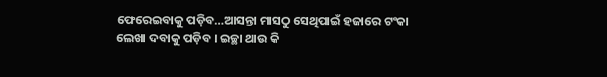ଫେରେଇବାକୁ ପଡ଼ିବ…ଆସନ୍ତା ମାସଠୁ ସେଥିପାଇଁ ହଜାରେ ଟଂକା ଲେଖା ଦବାକୁ ପଡ଼ିବ । ଇଚ୍ଛା ଥାଉ କି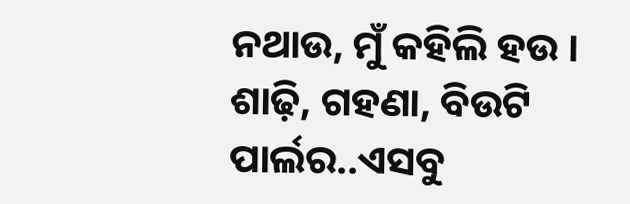ନଥାଉ, ମୁଁ କହିଲି ହଉ ।
ଶାଢ଼ି, ଗହଣା, ବିଉଟି ପାର୍ଲର..ଏସବୁ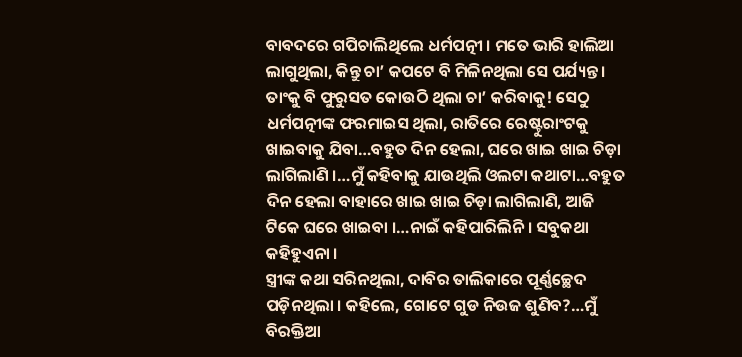ବାବଦରେ ଗପିଚାଲିଥିଲେ ଧର୍ମପତ୍ନୀ । ମତେ ଭାରି ହାଲିଆ ଲାଗୁଥିଲା, କିନ୍ତୁ ଚା’ କପଟେ ବି ମିଳିନଥିଲା ସେ ପର୍ଯ୍ୟନ୍ତ । ତାଂକୁ ବି ଫୁରୁସତ କୋଉଠି ଥିଲା ଚା’ କରିବାକୁ! ସେଠୁ ଧର୍ମପତ୍ନୀଙ୍କ ଫରମାଇସ ଥିଲା, ରାତିରେ ରେଷ୍ଟୁରାଂଟକୁ ଖାଇବାକୁ ଯିବା…ବହୁତ ଦିନ ହେଲା, ଘରେ ଖାଇ ଖାଇ ଚିଡ଼ା ଲାଗିଲାଣି ।…ମୁଁ କହିବାକୁ ଯାଉଥିଲି ଓଲଟା କଥାଟା…ବହୁତ ଦିନ ହେଲା ବାହାରେ ଖାଇ ଖାଇ ଚିଡ଼ା ଲାଗିଲାଣି, ଆଜି ଟିକେ ଘରେ ଖାଇବା ।…ନାଇଁ କହିପାରିଲିନି । ସବୁକଥା କହିହୁଏନା ।
ସ୍ତ୍ରୀଙ୍କ କଥା ସରିନଥିଲା, ଦାବିର ତାଲିକାରେ ପୂର୍ଣ୍ଣଚ୍ଛେଦ ପଡ଼ିନଥିଲା । କହିଲେ, ଗୋଟେ ଗୁଡ ନିଉଜ ଶୁଣିବ?…ମୁଁ ବିରକ୍ତିଆ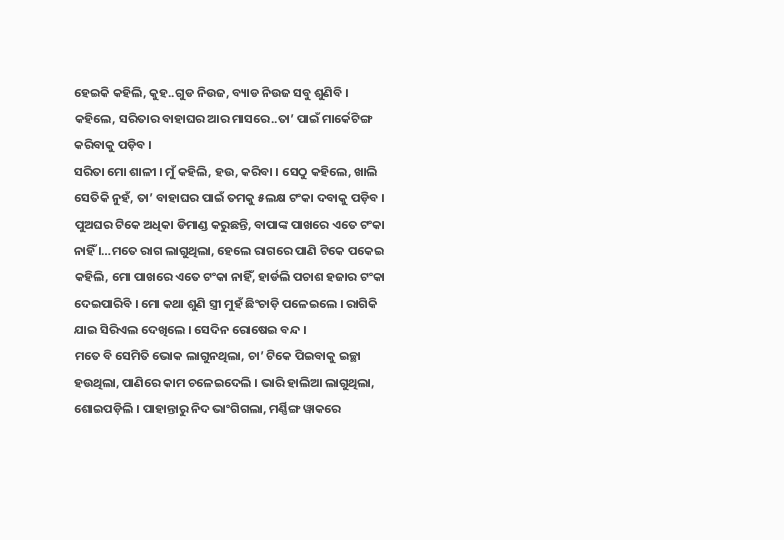ହେଇକି କହିଲି, କୁହ..ଗୁଡ ନିଉଜ, ବ୍ୟାଡ ନିଉଜ ସବୁ ଶୁଣିବି । କହିଲେ, ସରିତାର ବାହାଘର ଆର ମାସରେ..ତା’ ପାଇଁ ମାର୍କେଟିଙ୍ଗ କରିବାକୁ ପଡ଼ିବ ।
ସରିତା ମୋ ଶାଳୀ । ମୁଁ କହିଲି, ହଉ, କରିବା । ସେଠୁ କହିଲେ, ଖାଲି ସେତିକି ନୁହଁ, ତା’ ବାହାଘର ପାଇଁ ତମକୁ ୫ଲକ୍ଷ ଟଂକା ଦବାକୁ ପଡ଼ିବ । ପୁଅଘର ଟିକେ ଅଧିକା ଡିମାଣ୍ଡ କରୁଛନ୍ତି, ବାପାଙ୍କ ପାଖରେ ଏତେ ଟଂକା ନାହିଁ ।…ମତେ ରାଗ ଲାଗୁଥିଲା, ହେଲେ ରାଗରେ ପାଣି ଟିକେ ପକେଇ କହିଲି, ମୋ ପାଖରେ ଏତେ ଟଂକା ନାହିଁ, ହାର୍ଡଲି ପଚାଶ ହଜାର ଟଂକା ଦେଇପାରିବି । ମୋ କଥା ଶୁଣି ସ୍ତ୍ରୀ ମୁହଁ ଛିଂଚାଡ଼ି ପଳେଇଲେ । ରାଗିକି ଯାଇ ସିରିଏଲ ଦେଖିଲେ । ସେଦିନ ରୋଷେଇ ବନ୍ଦ ।
ମତେ ବି ସେମିତି ଭୋକ ଲାଗୁନଥିଲା, ଚା’ ଟିକେ ପିଇବାକୁ ଇଚ୍ଛା ହଉଥିଲା, ପାଣିରେ କାମ ଚଳେଇଦେଲି । ଭାରି ହାଲିଆ ଲାଗୁଥିଲା, ଶୋଇପଡ଼ିଲି । ପାହାନ୍ତାରୁ ନିଦ ଭାଂଗିଗଲା, ମର୍ଣ୍ଣିଙ୍ଗ ୱାକରେ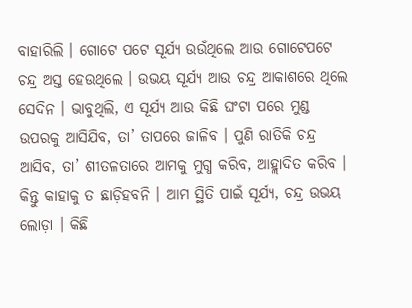ବାହାରିଲି । ଗୋଟେ ପଟେ ସୂର୍ଯ୍ୟ ଉଉଁଥିଲେ ଆଉ ଗୋଟେପଟେ ଚନ୍ଦ୍ର ଅସ୍ତ ହେଉଥିଲେ । ଉଭୟ ସୂର୍ଯ୍ୟ ଆଉ ଚନ୍ଦ୍ର ଆକାଶରେ ଥିଲେ ସେଦିନ । ଭାବୁଥିଲି, ଏ ସୂର୍ଯ୍ୟ ଆଉ କିଛି ଘଂଟା ପରେ ମୁଣ୍ଡ ଉପରକୁ ଆସିଯିବ, ତା’ ତାପରେ ଜାଳିବ । ପୁଣି ରାତିକି ଚନ୍ଦ୍ର ଆସିବ, ତା’ ଶୀତଳତାରେ ଆମକୁ ମୁଗ୍ଧ କରିବ, ଆହ୍ଲାଦିତ କରିବ । କିନ୍ତୁ କାହାକୁ ତ ଛାଡ଼ିହବନି । ଆମ ସ୍ଥିତି ପାଇଁ ସୂର୍ଯ୍ୟ, ଚନ୍ଦ୍ର ଉଭୟ ଲୋଡ଼ା । କିଛି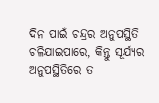ଦିନ ପାଇଁ ଚନ୍ଦ୍ରର ଅନୁପସ୍ଥିତି ଚଳିଯାଇପାରେ, କିନ୍ତୁ ସୂର୍ଯ୍ୟର ଅନୁପସ୍ଥିତିରେ ତ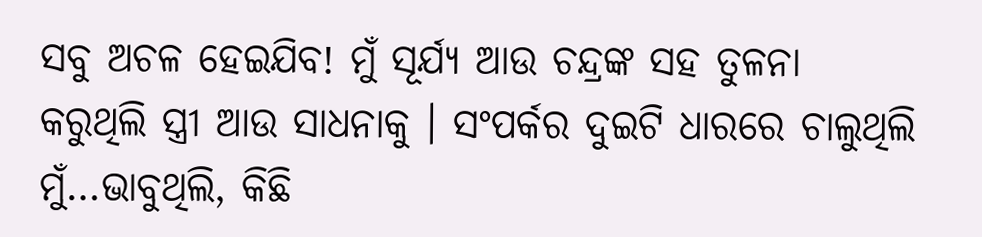ସବୁ ଅଚଳ ହେଇଯିବ! ମୁଁ ସୂର୍ଯ୍ୟ ଆଉ ଚନ୍ଦ୍ରଙ୍କ ସହ ତୁଳନା କରୁଥିଲି ସ୍ତ୍ରୀ ଆଉ ସାଧନାକୁ । ସଂପର୍କର ଦୁଇଟି ଧାରରେ ଚାଲୁଥିଲି ମୁଁ…ଭାବୁଥିଲି, କିଛି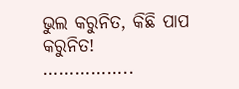ଭୁଲ କରୁନିତ, କିଛି ପାପ କରୁନିତ!
……………..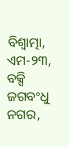ବିଶ୍ୱାତ୍ମା, ଏମ-୨୩,
ବକ୍ସି ଜଗବଂଧୁ ନଗର,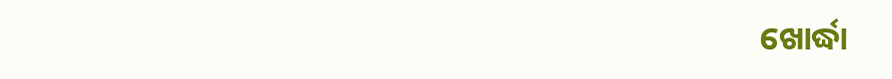ଖୋର୍ଦ୍ଧା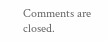Comments are closed.